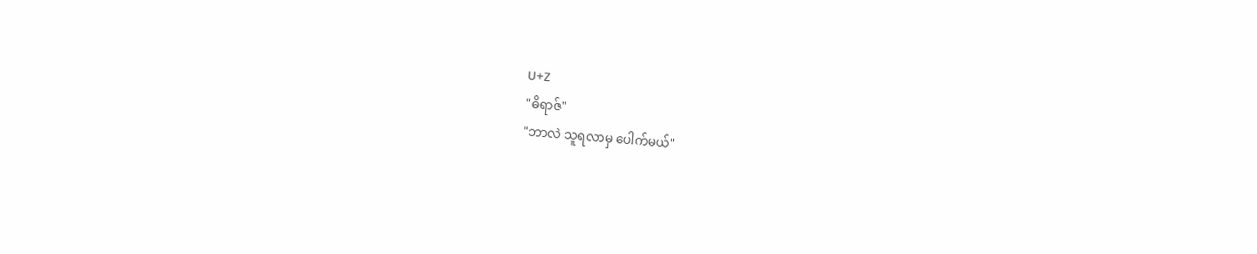U+Z
"ဓိရာဇ်"
"ဘာလဲ သူရလာမှ ပေါက်မယ်"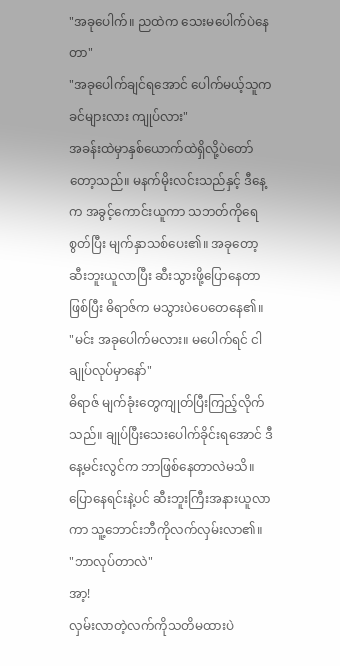"အခုပေါက်။ ညထဲက သေးမပေါက်ပဲနေတာ"
"အခုပေါက်ချင်ရအောင် ပေါက်မယ့်သူက ခင်များလား ကျုပ်လား"
အခန်းထဲမှာနှစ်ယောက်ထဲရှိလို့ပဲတော်တော့သည်။ မနက်မိုးလင်းသည်နှင့် ဒီနေ့က အခွင့်ကောင်းယူကာ သဘတ်ကိုရေစွတ်ပြီး မျက်နှာသစ်ပေး၏။ အခုတော့ ဆီးဘူးယူလာပြီး ဆီးသွားဖို့ပြောနေတာဖြစ်ပြီး ဓိရာဇ်က မသွားပဲပေတေနေ၏။
"မင်း အခုပေါက်မလား။ မပေါက်ရင် ငါချုပ်လုပ်မှာနော်"
ဓိရာဇ် မျက်ခုံးတွေကျုတ်ပြီးကြည့်လိုက်သည်။ ချုပ်ပြီးသေးပေါက်ခိုင်းရအောင် ဒီနေ့မင်းလွင်က ဘာဖြစ်နေတာလဲမသိ။ ပြောနေရင်းနဲ့ပင် ဆီးဘူးကြီးအနားယူလာကာ သူ့ဘောင်းဘီကိုလက်လှမ်းလာ၏။
"ဘာလုပ်တာလဲ"
အာ့!
လှမ်းလာတဲ့လက်ကိုသတိမထားပဲ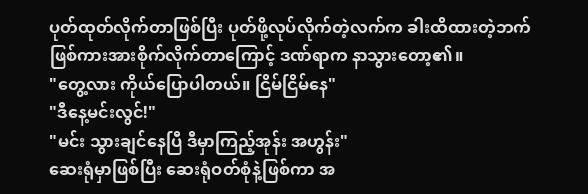ပုတ်ထုတ်လိုက်တာဖြစ်ပြီး ပုတ်ဖို့လုပ်လိုက်တဲ့လက်က ခါးထိထားတဲ့ဘက်ဖြစ်ကားအားစိုက်လိုက်တာကြောင့် ဒဏ်ရာက နာသွားတော့၏။
"တွေ့လား ကိုယ်ပြောပါတယ်။ ငြိမ်ငြိမ်နေ"
"ဒီနေ့မင်းလွင်!"
"မင်း သွားချင်နေပြီ ဒီမှာကြည့်အုန်း အဟွန်း"
ဆေးရုံမှာဖြစ်ပြီး ဆေးရုံဝတ်စုံနဲ့ဖြစ်ကာ အ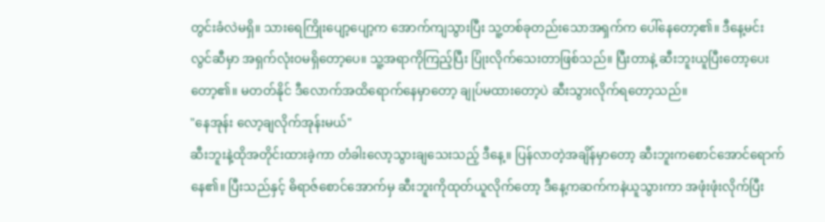တွင်းခံလဲမရှိ။ သားရေကြိုးပျော့ပျော့က အောက်ကျသွားပြီး သူ့တစ်ခုတည်းသောအရှက်က ပေါ်နေတော့၏။ ဒီနေ့မင်းလွင်ဆီမှာ အရှက်လုံးဝမရှိတော့ပေ။ သူ့အရာကိုကြည့်ပြီး ပြုံးလိုက်သေးတာဖြစ်သည်။ ပြီးတာနဲ့ ဆီးဘူးယူပြီးတော့ပေးတော့၏။ မတတ်နိုင် ဒီလောက်အထိရောက်နေမှာတော့ ချုပ်မထားတော့ပဲ ဆီးသွားလိုက်ရတော့သည်။
"နေအုန်း လော့ချလိုက်အုန်းမယ်"
ဆီးဘူးနဲ့ထိုအတိုင်းထားခဲ့ကာ တံခါးလော့သွားချသေးသည့် ဒီနေ့။ ပြန်လာတဲ့အချိန်မှာတော့ ဆီးဘူးကစောင်အောင်ရောက်နေ၏။ ပြီးသည်နှင့် ဓိရာဇ်စောင်အောက်မှ ဆီးဘူးကိုထုတ်ယူလိုက်တော့ ဒီနေ့ကဆက်ကနဲယူသွားကာ အဖုံးဖုံးလိုက်ပြီး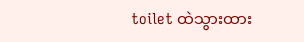toilet ထဲသွားထား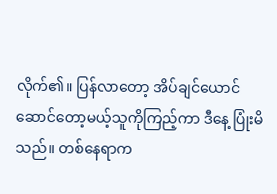လိုက်၏။ ပြန်လာတော့ အိပ်ချင်ယောင်ဆောင်တော့မယ့်သူကိုကြည့်ကာ ဒီနေ့ ပြုံးမိသည်။ တစ်နေရာက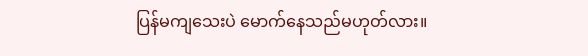ပြန်မကျသေးပဲ မောက်နေသည်မဟုတ်လား။